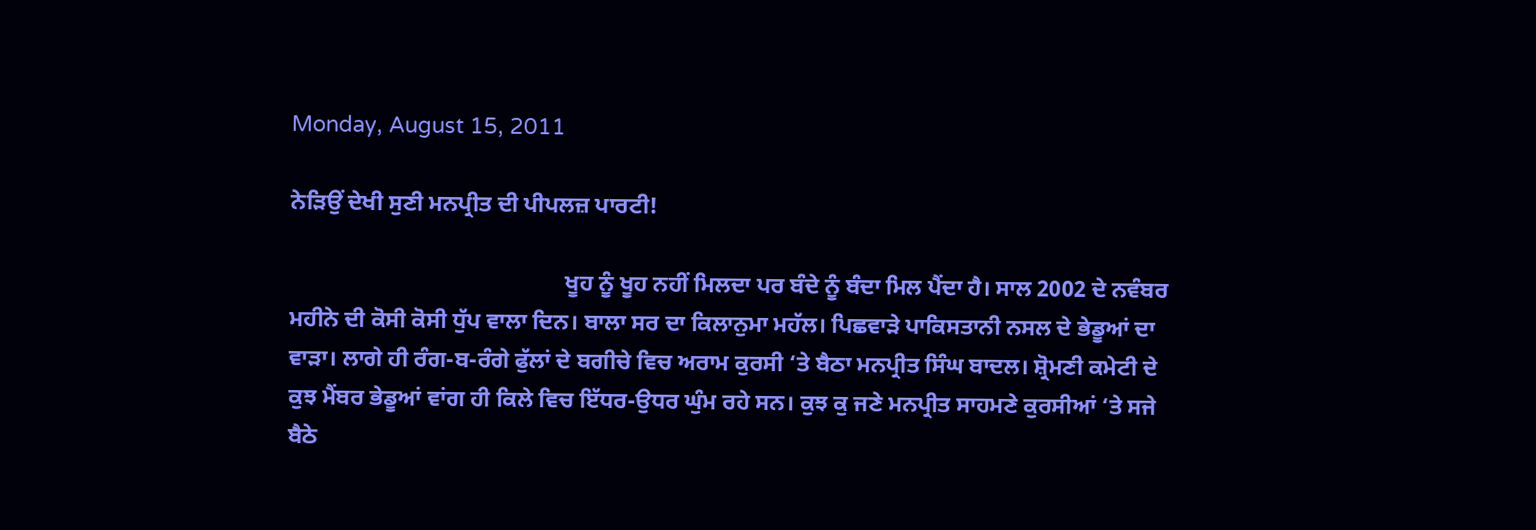Monday, August 15, 2011

ਨੇੜਿਉਂ ਦੇਖੀ ਸੁਣੀ ਮਨਪ੍ਰੀਤ ਦੀ ਪੀਪਲਜ਼ ਪਾਰਟੀ!

                                                ਖੂਹ ਨੂੰ ਖੂਹ ਨਹੀਂ ਮਿਲਦਾ ਪਰ ਬੰਦੇ ਨੂੰ ਬੰਦਾ ਮਿਲ ਪੈਂਦਾ ਹੈ। ਸਾਲ 2002 ਦੇ ਨਵੰਬਰ ਮਹੀਨੇ ਦੀ ਕੋਸੀ ਕੋਸੀ ਧੁੱਪ ਵਾਲਾ ਦਿਨ। ਬਾਲਾ ਸਰ ਦਾ ਕਿਲਾਨੁਮਾ ਮਹੱਲ। ਪਿਛਵਾੜੇ ਪਾਕਿਸਤਾਨੀ ਨਸਲ ਦੇ ਭੇਡੂਆਂ ਦਾ ਵਾੜਾ। ਲਾਗੇ ਹੀ ਰੰਗ-ਬ-ਰੰਗੇ ਫੁੱਲਾਂ ਦੇ ਬਗੀਚੇ ਵਿਚ ਅਰਾਮ ਕੁਰਸੀ ‘ਤੇ ਬੈਠਾ ਮਨਪ੍ਰੀਤ ਸਿੰਘ ਬਾਦਲ। ਸ਼੍ਰੋਮਣੀ ਕਮੇਟੀ ਦੇ ਕੁਝ ਮੈਂਬਰ ਭੇਡੂਆਂ ਵਾਂਗ ਹੀ ਕਿਲੇ ਵਿਚ ਇੱਧਰ-ਉਧਰ ਘੁੰਮ ਰਹੇ ਸਨ। ਕੁਝ ਕੁ ਜਣੇ ਮਨਪ੍ਰੀਤ ਸਾਹਮਣੇ ਕੁਰਸੀਆਂ ‘ਤੇ ਸਜੇ ਬੈਠੇ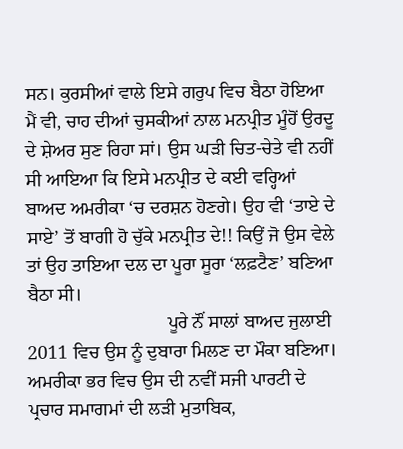ਸਨ। ਕੁਰਸੀਆਂ ਵਾਲੇ ਇਸੇ ਗਰੁਪ ਵਿਚ ਬੈਠਾ ਹੋਇਆ ਮੈਂ ਵੀ, ਚਾਹ ਦੀਆਂ ਚੁਸਕੀਆਂ ਨਾਲ ਮਨਪ੍ਰੀਤ ਮੂੰਹੋਂ ਉਰਦੂ ਦੇ ਸ਼ੇਅਰ ਸੁਣ ਰਿਹਾ ਸਾਂ। ਉਸ ਘੜੀ ਚਿਤ-ਚੇਤੇ ਵੀ ਨਹੀਂ ਸੀ ਆਇਆ ਕਿ ਇਸੇ ਮਨਪ੍ਰੀਤ ਦੇ ਕਈ ਵਰ੍ਹਿਆਂ ਬਾਅਦ ਅਮਰੀਕਾ ‘ਚ ਦਰਸ਼ਨ ਹੋਣਗੇ। ਉਹ ਵੀ ‘ਤਾਏ ਦੇ ਸਾਏ’ ਤੋਂ ਬਾਗੀ ਹੋ ਚੁੱਕੇ ਮਨਪ੍ਰੀਤ ਦੇ!! ਕਿਉਂ ਜੋ ਉਸ ਵੇਲੇ ਤਾਂ ਉਹ ਤਾਇਆ ਦਲ ਦਾ ਪੂਰਾ ਸੂਰਾ ‘ਲਫ਼ਟੈਣ’ ਬਣਿਆ ਬੈਠਾ ਸੀ।
                              ਪੂਰੇ ਨੌਂ ਸਾਲਾਂ ਬਾਅਦ ਜੁਲਾਈ 2011 ਵਿਚ ਉਸ ਨੂੰ ਦੁਬਾਰਾ ਮਿਲਣ ਦਾ ਮੌਕਾ ਬਣਿਆ। ਅਮਰੀਕਾ ਭਰ ਵਿਚ ਉਸ ਦੀ ਨਵੀਂ ਸਜੀ ਪਾਰਟੀ ਦੇ ਪ੍ਰਚਾਰ ਸਮਾਗਮਾਂ ਦੀ ਲੜੀ ਮੁਤਾਬਿਕ,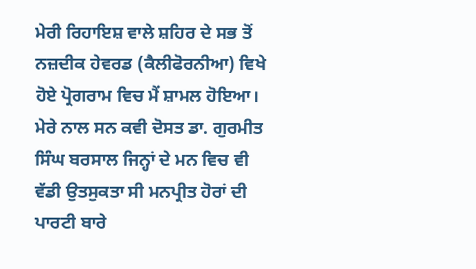ਮੇਰੀ ਰਿਹਾਇਸ਼ ਵਾਲੇ ਸ਼ਹਿਰ ਦੇ ਸਭ ਤੋਂ ਨਜ਼ਦੀਕ ਹੇਵਰਡ (ਕੈਲੀਫੋਰਨੀਆ) ਵਿਖੇ ਹੋਏ ਪ੍ਰੋਗਰਾਮ ਵਿਚ ਮੈਂ ਸ਼ਾਮਲ ਹੋਇਆ। ਮੇਰੇ ਨਾਲ ਸਨ ਕਵੀ ਦੋਸਤ ਡਾ. ਗੁਰਮੀਤ ਸਿੰਘ ਬਰਸਾਲ ਜਿਨ੍ਹਾਂ ਦੇ ਮਨ ਵਿਚ ਵੀ ਵੱਡੀ ਉਤਸੁਕਤਾ ਸੀ ਮਨਪ੍ਰੀਤ ਹੋਰਾਂ ਦੀ ਪਾਰਟੀ ਬਾਰੇ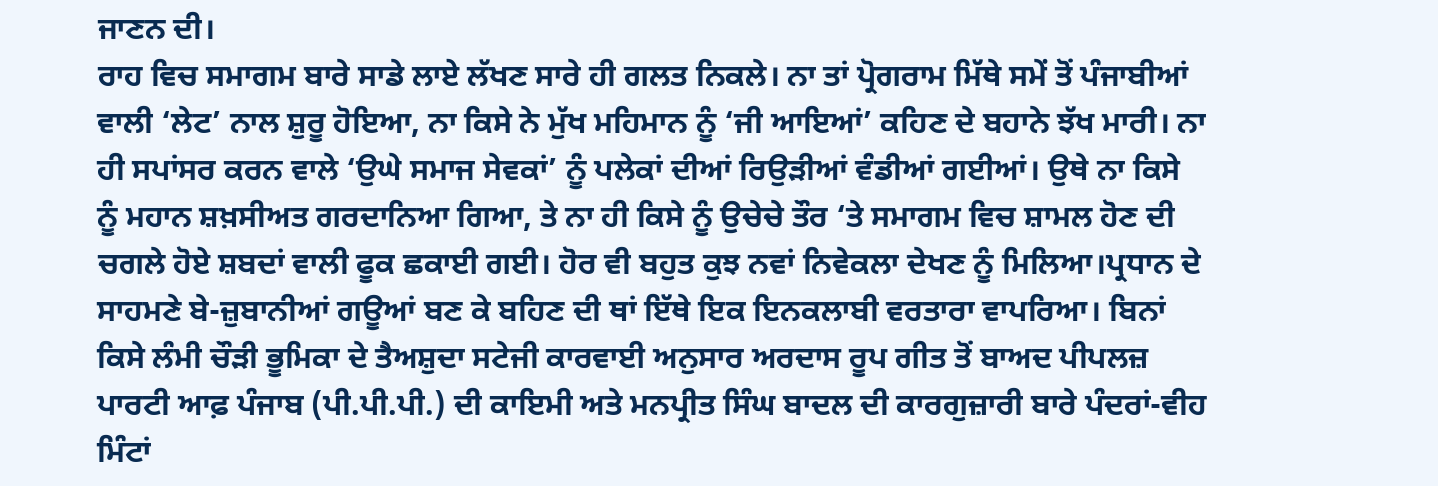ਜਾਣਨ ਦੀ।
ਰਾਹ ਵਿਚ ਸਮਾਗਮ ਬਾਰੇ ਸਾਡੇ ਲਾਏ ਲੱਖਣ ਸਾਰੇ ਹੀ ਗਲਤ ਨਿਕਲੇ। ਨਾ ਤਾਂ ਪ੍ਰੋਗਰਾਮ ਮਿੱਥੇ ਸਮੇਂ ਤੋਂ ਪੰਜਾਬੀਆਂ ਵਾਲੀ ‘ਲੇਟ’ ਨਾਲ ਸ਼ੁਰੂ ਹੋਇਆ, ਨਾ ਕਿਸੇ ਨੇ ਮੁੱਖ ਮਹਿਮਾਨ ਨੂੰ ‘ਜੀ ਆਇਆਂ’ ਕਹਿਣ ਦੇ ਬਹਾਨੇ ਝੱਖ ਮਾਰੀ। ਨਾ ਹੀ ਸਪਾਂਸਰ ਕਰਨ ਵਾਲੇ ‘ਉਘੇ ਸਮਾਜ ਸੇਵਕਾਂ’ ਨੂੰ ਪਲੇਕਾਂ ਦੀਆਂ ਰਿਉੜੀਆਂ ਵੰਡੀਆਂ ਗਈਆਂ। ਉਥੇ ਨਾ ਕਿਸੇ ਨੂੰ ਮਹਾਨ ਸ਼ਖ਼ਸੀਅਤ ਗਰਦਾਨਿਆ ਗਿਆ, ਤੇ ਨਾ ਹੀ ਕਿਸੇ ਨੂੰ ਉਚੇਚੇ ਤੌਰ ‘ਤੇ ਸਮਾਗਮ ਵਿਚ ਸ਼ਾਮਲ ਹੋਣ ਦੀ ਚਗਲੇ ਹੋਏ ਸ਼ਬਦਾਂ ਵਾਲੀ ਫੂਕ ਛਕਾਈ ਗਈ। ਹੋਰ ਵੀ ਬਹੁਤ ਕੁਝ ਨਵਾਂ ਨਿਵੇਕਲਾ ਦੇਖਣ ਨੂੰ ਮਿਲਿਆ।ਪ੍ਰਧਾਨ ਦੇ ਸਾਹਮਣੇ ਬੇ-ਜ਼ੁਬਾਨੀਆਂ ਗਊਆਂ ਬਣ ਕੇ ਬਹਿਣ ਦੀ ਥਾਂ ਇੱਥੇ ਇਕ ਇਨਕਲਾਬੀ ਵਰਤਾਰਾ ਵਾਪਰਿਆ। ਬਿਨਾਂ ਕਿਸੇ ਲੰਮੀ ਚੌੜੀ ਭੂਮਿਕਾ ਦੇ ਤੈਅਸ਼ੁਦਾ ਸਟੇਜੀ ਕਾਰਵਾਈ ਅਨੁਸਾਰ ਅਰਦਾਸ ਰੂਪ ਗੀਤ ਤੋਂ ਬਾਅਦ ਪੀਪਲਜ਼ ਪਾਰਟੀ ਆਫ਼ ਪੰਜਾਬ (ਪੀ.ਪੀ.ਪੀ.) ਦੀ ਕਾਇਮੀ ਅਤੇ ਮਨਪ੍ਰੀਤ ਸਿੰਘ ਬਾਦਲ ਦੀ ਕਾਰਗੁਜ਼ਾਰੀ ਬਾਰੇ ਪੰਦਰਾਂ-ਵੀਹ ਮਿੰਟਾਂ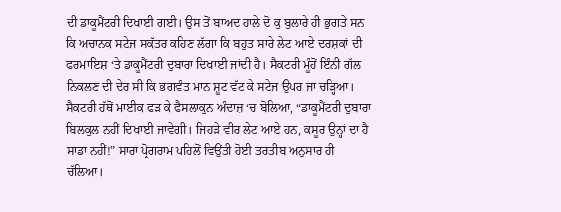ਦੀ ਡਾਕੂਮੈਂਟਰੀ ਦਿਖਾਈ ਗਈ। ਉਸ ਤੋਂ ਬਾਅਦ ਹਾਲੇ ਦੋ ਕੁ ਬੁਲਾਰੇ ਹੀ ਭੁਗਤੇ ਸਨ ਕਿ ਅਚਾਨਕ ਸਟੇਜ ਸਕੱਤਰ ਕਹਿਣ ਲੱਗਾ ਕਿ ਬਹੁਤ ਸਾਰੇ ਲੇਟ ਆਏ ਦਰਸ਼ਕਾਂ ਦੀ ਫਰਮਾਇਸ਼ ‘ਤੇ ਡਾਕੂਮੈਂਟਰੀ ਦੁਬਾਰਾ ਦਿਖਾਈ ਜਾਂਦੀ ਹੈ। ਸੈਕਟਰੀ ਮੂੰਹੋਂ ਇੰਨੀ ਗੱਲ ਨਿਕਲਣ ਦੀ ਦੇਰ ਸੀ ਕਿ ਭਗਵੰਤ ਮਾਨ ਸ਼ੂਟ ਵੱਟ ਕੇ ਸਟੇਜ ਉਪਰ ਜਾ ਚੜ੍ਹਿਆ। ਸੈਕਟਰੀ ਹੱਥੋਂ ਮਾਈਕ ਫੜ ਕੇ ਫੈਸਲਾਕੁਨ ਅੰਦਾਜ਼ ‘ਚ ਬੋਲਿਆ, “ਡਾਕੂਮੈਂਟਰੀ ਦੁਬਾਰਾ ਬਿਲਕੁਲ ਨਹੀਂ ਦਿਖਾਈ ਜਾਵੇਗੀ। ਜਿਹੜੇ ਵੀਰ ਲੇਟ ਆਏ ਹਨ, ਕਸੂਰ ਉਨ੍ਹਾਂ ਦਾ ਹੈ ਸਾਡਾ ਨਹੀਂ!” ਸਾਰਾ ਪ੍ਰੋਗਰਾਮ ਪਹਿਲੋਂ ਵਿਉਂਤੀ ਹੋਈ ਤਰਤੀਬ ਅਨੁਸਾਰ ਹੀ ਚੱਲਿਆ।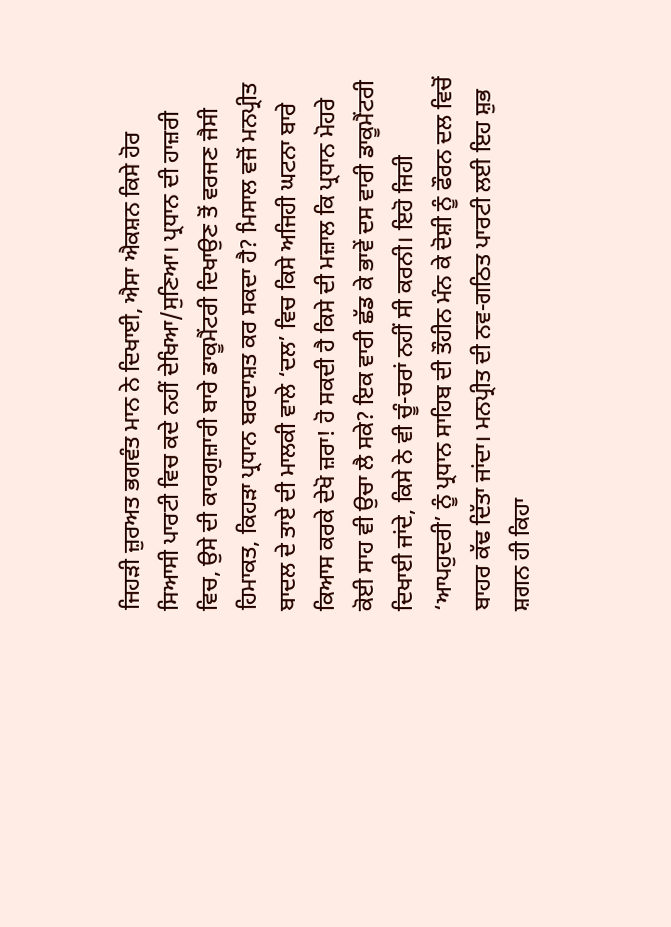ਜਿਹੜੀ ਜ਼ੁਰਅਤ ਭਗਵੰਤ ਮਾਨ ਨੇ ਦਿਖਾਈ, ਐਸਾ ਐਕਸ਼ਨ ਕਿਸੇ ਹੋਰ ਸਿਆਸੀ ਪਾਰਟੀ ਵਿਚ ਕਦੇ ਨਹੀਂ ਦੇਖਿਆ/ਸੁਣਿਆ। ਪ੍ਰਧਾਨ ਦੀ ਹਾਜ਼ਰੀ ਵਿਚ, ਉਸੇ ਦੀ ਕਾਰਗੁਜ਼ਾਰੀ ਬਾਰੇ ਡਾਕੂਮੈਂਟਰੀ ਦਿਖਾਉਣ ਤੋਂ ਵਰਜਣ ਜੈਸੀ ਹਿਮਾਕਤ, ਕਿਹੜਾ ਪ੍ਰਧਾਨ ਬਰਦਾਸ਼ਤ ਕਰ ਸਕਦਾ ਹੈ? ਮਿਸਾਲ ਵਜੋਂ ਮਨਪ੍ਰੀਤ ਬਾਦਲ ਦੇ ਤਾਏ ਦੀ ਮਾਲਕੀ ਵਾਲੇ ‘ਦਲ’ ਵਿਚ ਕਿਸੇ ਅਜਿਹੀ ਘਟਨਾ ਬਾਰੇ ਕਿਆਸ ਕਰਕੇ ਦੇਖੋ ਜ਼ਰਾ! ਹੋ ਸਕਦੀ ਹੈ ਕਿਸੇ ਦੀ ਮਜ਼ਾਲ ਕਿ ਪ੍ਰਧਾਨ ਮੋਹਰੇ ਕੋਈ ਸਾਹ ਵੀ ਉਚਾ ਲੈ ਸਕੇ? ਇਕ ਵਾਰੀ ਛੱਡ ਕੇ ਭਾਵੇਂ ਦਸ ਵਾਰੀ ਡਾਕੂਮੈਂਟਰੀ ਦਿਖਾਈ ਜਾਂਦੇ, ਕਿਸੇ ਨੇ ਵੀ ਚੂੰ-ਚਰਾਂ ਨਹੀਂ ਸੀ ਕਰਨੀ। ਇਹੋ ਜਿਹੀ ‘ਆਪਹੁਦਰੀ’ ਨੂੰ ਪ੍ਰਧਾਨ ਸਾਹਿਬ ਦੀ ਤੌਹੀਨ ਮੰਨ ਕੇ ਦੋਸ਼ੀ ਨੂੰ ਫੌਰਨ ਦਲ ਵਿਚੋਂ ਬਾਹਰ ਕੱਢ ਦਿੱਤਾ ਜਾਂਦਾ। ਮਨਪ੍ਰੀਤ ਦੀ ਨਵ-ਗਠਿਤ ਪਾਰਟੀ ਲਈ ਇਹ ਸ਼ੁਭ ਸ਼ਗਨ ਹੀ ਕਿਹਾ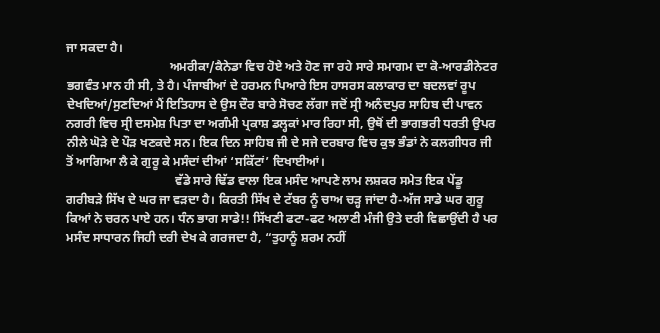ਜਾ ਸਕਦਾ ਹੈ।
                                 ਅਮਰੀਕਾ/ਕੈਨੇਡਾ ਵਿਚ ਹੋਏ ਅਤੇ ਹੋਣ ਜਾ ਰਹੇ ਸਾਰੇ ਸਮਾਗਮ ਦਾ ਕੋ-ਆਰਡੀਨੇਟਰ ਭਗਵੰਤ ਮਾਨ ਹੀ ਸੀ, ਤੇ ਹੈ। ਪੰਜਾਬੀਆਂ ਦੇ ਹਰਮਨ ਪਿਆਰੇ ਇਸ ਹਾਸਰਸ ਕਲਾਕਾਰ ਦਾ ਬਦਲਵਾਂ ਰੂਪ ਦੇਖਦਿਆਂ/ਸੁਣਦਿਆਂ ਮੈਂ ਇਤਿਹਾਸ ਦੇ ਉਸ ਦੌਰ ਬਾਰੇ ਸੋਚਣ ਲੱਗਾ ਜਦੋਂ ਸ੍ਰੀ ਅਨੰਦਪੁਰ ਸਾਹਿਬ ਦੀ ਪਾਵਨ ਨਗਰੀ ਵਿਚ ਸ੍ਰੀ ਦਸਮੇਸ਼ ਪਿਤਾ ਦਾ ਅਗੰਮੀ ਪ੍ਰਕਾਸ਼ ਡਲ੍ਹਕਾਂ ਮਾਰ ਰਿਹਾ ਸੀ, ਉਥੋਂ ਦੀ ਭਾਗਭਰੀ ਧਰਤੀ ਉਪਰ ਨੀਲੇ ਘੋੜੇ ਦੇ ਪੌੜ ਖਣਕਦੇ ਸਨ। ਇਕ ਦਿਨ ਸਾਹਿਬ ਜੀ ਦੇ ਸਜੇ ਦਰਬਾਰ ਵਿਚ ਕੁਝ ਭੰਡਾਂ ਨੇ ਕਲਗੀਧਰ ਜੀ ਤੋਂ ਆਗਿਆ ਲੈ ਕੇ ਗੁਰੂ ਕੇ ਮਸੰਦਾਂ ਦੀਆਂ ‘ਸਕਿੱਟਾਂ’ ਦਿਖਾਈਆਂ।
                                   ਵੱਡੇ ਸਾਰੇ ਢਿੱਡ ਵਾਲਾ ਇਕ ਮਸੰਦ ਆਪਣੇ ਲਾਮ ਲਸ਼ਕਰ ਸਮੇਤ ਇਕ ਪੇਂਡੂ ਗਰੀਬੜੇ ਸਿੱਖ ਦੇ ਘਰ ਜਾ ਵੜਦਾ ਹੈ। ਕਿਰਤੀ ਸਿੱਖ ਦੇ ਟੱਬਰ ਨੂੰ ਚਾਅ ਚੜ੍ਹ ਜਾਂਦਾ ਹੈ-ਅੱਜ ਸਾਡੇ ਘਰ ਗੁਰੂ ਕਿਆਂ ਨੇ ਚਰਨ ਪਾਏ ਹਨ। ਧੰਨ ਭਾਗ ਸਾਡੇ!! ਸਿੱਖਣੀ ਫਟਾ-ਫਟ ਅਲਾਣੀ ਮੰਜੀ ਉਤੇ ਦਰੀ ਵਿਛਾਉਂਦੀ ਹੈ ਪਰ ਮਸੰਦ ਸਾਧਾਰਨ ਜਿਹੀ ਦਰੀ ਦੇਖ ਕੇ ਗਰਜਦਾ ਹੈ, “ਤੁਹਾਨੂੰ ਸ਼ਰਮ ਨਹੀਂ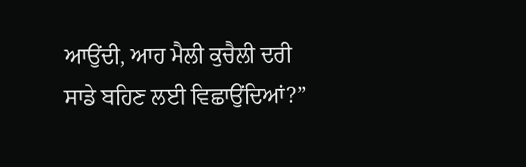ਆਉਂਦੀ, ਆਹ ਮੈਲੀ ਕੁਚੈਲੀ ਦਰੀ ਸਾਡੇ ਬਹਿਣ ਲਈ ਵਿਛਾਉਂਦਿਆਂ?”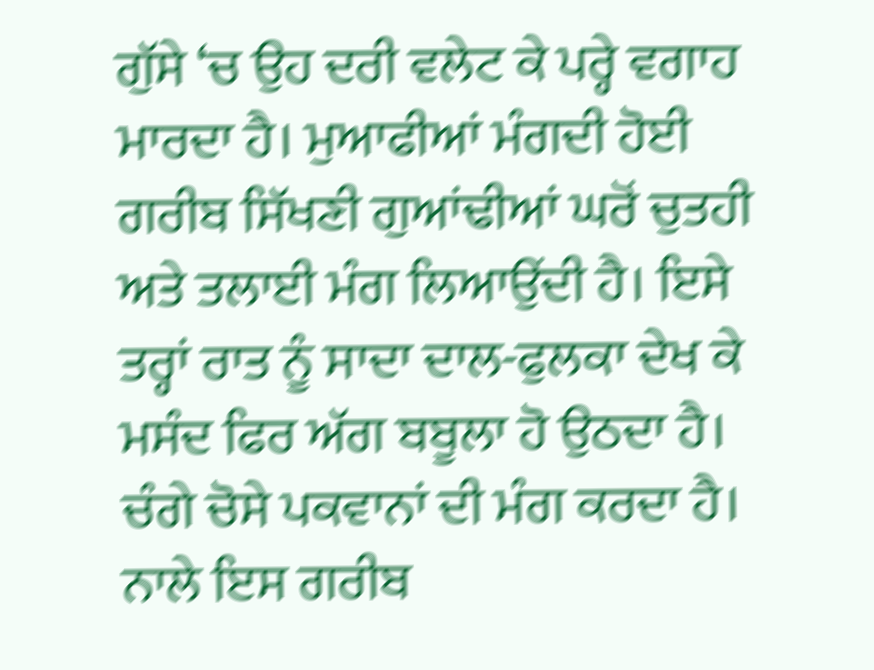ਗੁੱਸੇ ‘ਚ ਉਹ ਦਰੀ ਵਲੇਟ ਕੇ ਪਰ੍ਹੇ ਵਗਾਹ ਮਾਰਦਾ ਹੈ। ਮੁਆਫੀਆਂ ਮੰਗਦੀ ਹੋਈ ਗਰੀਬ ਸਿੱਖਣੀ ਗੁਆਂਢੀਆਂ ਘਰੋਂ ਚੁਤਹੀ ਅਤੇ ਤਲਾਈ ਮੰਗ ਲਿਆਉਂਦੀ ਹੈ। ਇਸੇ ਤਰ੍ਹਾਂ ਰਾਤ ਨੂੰ ਸਾਦਾ ਦਾਲ-ਫੁਲਕਾ ਦੇਖ ਕੇ ਮਸੰਦ ਫਿਰ ਅੱਗ ਬਬੂਲਾ ਹੋ ਉਠਦਾ ਹੈ। ਚੰਗੇ ਚੋਸੇ ਪਕਵਾਨਾਂ ਦੀ ਮੰਗ ਕਰਦਾ ਹੈ। ਨਾਲੇ ਇਸ ਗਰੀਬ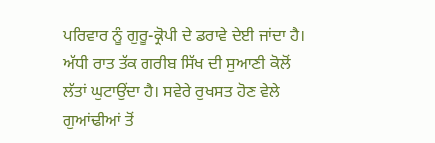ਪਰਿਵਾਰ ਨੂੰ ਗੁਰੂ-ਕ੍ਰੋਪੀ ਦੇ ਡਰਾਵੇ ਦੇਈ ਜਾਂਦਾ ਹੈ। ਅੱਧੀ ਰਾਤ ਤੱਕ ਗਰੀਬ ਸਿੱਖ ਦੀ ਸੁਆਣੀ ਕੋਲੋਂ ਲੱਤਾਂ ਘੁਟਾਉਂਦਾ ਹੈ। ਸਵੇਰੇ ਰੁਖਸਤ ਹੋਣ ਵੇਲੇ ਗੁਆਂਢੀਆਂ ਤੋਂ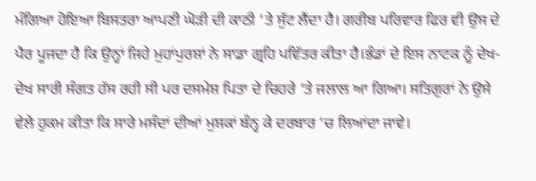ਮੰਗਿਆ ਹੋਇਆ ਬਿਸਤਰਾ ਆਪਣੀ ਘੋੜੀ ਦੀ ਕਾਠੀ ‘ਤੇ ਸੁੱਟ ਲੈਂਦਾ ਹੈ। ਗਰੀਬ ਪਰਿਵਾਰ ਫਿਰ ਵੀ ਉਸ ਦੇ ਪੈਰ ਪੂਜਦਾ ਹੈ ਕਿ ਉਨ੍ਹਾਂ ਜਿਹੇ ਮੁਹਾਂਪੁਰਸ਼ਾਂ ਨੇ ਸਾਡਾ ਗ੍ਰਹਿ ਪਵਿੱਤਰ ਕੀਤਾ ਹੈ।ਭੰਡਾਂ ਦੇ ਇਸ ਨਾਟਕ ਨੂੰ ਦੇਖ-ਦੇਖ ਸਾਰੀ ਸੰਗਤ ਹੱਸ ਰਹੀ ਸੀ ਪਰ ਦਸਮੇਸ਼ ਪਿਤਾ ਦੇ ਚਿਹਰੇ ‘ਤੇ ਜਲਾਲ ਆ ਗਿਆ। ਸਤਿਗੁਰਾਂ ਨੇ ਉਸੇ ਵੇਲੇ ਹੁਕਮ ਕੀਤਾ ਕਿ ਸਾਰੇ ਮਸੰਦਾਂ ਦੀਆਂ ਮੁਸ਼ਕਾਂ ਬੰਨ੍ਹ ਕੇ ਦਰਬਾਰ ‘ਚ ਲਿਆਂਦਾ ਜਾਵੇ।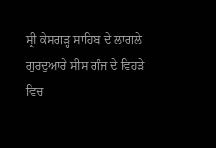ਸ੍ਰੀ ਕੇਸਗੜ੍ਹ ਸਾਹਿਬ ਦੇ ਲਾਗਲੇ ਗੁਰਦੁਆਰੇ ਸੀਸ ਗੰਜ ਦੇ ਵਿਹੜੇ ਵਿਚ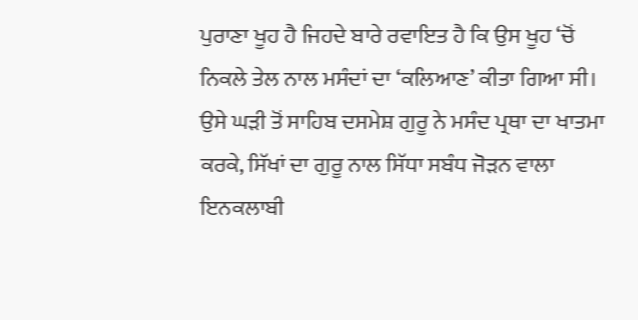ਪੁਰਾਣਾ ਖੂਹ ਹੈ ਜਿਹਦੇ ਬਾਰੇ ਰਵਾਇਤ ਹੈ ਕਿ ਉਸ ਖੂਹ ‘ਚੋਂ ਨਿਕਲੇ ਤੇਲ ਨਾਲ ਮਸੰਦਾਂ ਦਾ ‘ਕਲਿਆਣ’ ਕੀਤਾ ਗਿਆ ਸੀ। ਉਸੇ ਘੜੀ ਤੋਂ ਸਾਹਿਬ ਦਸਮੇਸ਼ ਗੁਰੂ ਨੇ ਮਸੰਦ ਪ੍ਰਥਾ ਦਾ ਖਾਤਮਾ ਕਰਕੇ, ਸਿੱਖਾਂ ਦਾ ਗੁਰੂ ਨਾਲ ਸਿੱਧਾ ਸਬੰਧ ਜੋੜਨ ਵਾਲਾ ਇਨਕਲਾਬੀ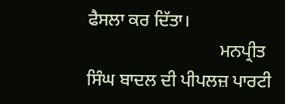ਫੈਸਲਾ ਕਰ ਦਿੱਤਾ।
                              ਮਨਪ੍ਰੀਤ ਸਿੰਘ ਬਾਦਲ ਦੀ ਪੀਪਲਜ਼ ਪਾਰਟੀ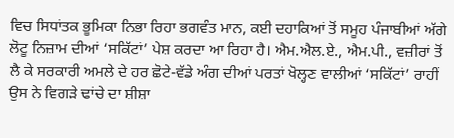ਵਿਚ ਸਿਧਾਂਤਕ ਭੂਮਿਕਾ ਨਿਭਾ ਰਿਹਾ ਭਗਵੰਤ ਮਾਨ, ਕਈ ਦਹਾਕਿਆਂ ਤੋਂ ਸਮੂਹ ਪੰਜਾਬੀਆਂ ਅੱਗੇ ਲੋਟੂ ਨਿਜ਼ਾਮ ਦੀਆਂ ‘ਸਕਿੱਟਾਂ’ ਪੇਸ਼ ਕਰਦਾ ਆ ਰਿਹਾ ਹੈ। ਐਮ.ਐਲ.ਏ., ਐਮ.ਪੀ., ਵਜ਼ੀਰਾਂ ਤੋਂ ਲੈ ਕੇ ਸਰਕਾਰੀ ਅਮਲੇ ਦੇ ਹਰ ਛੋਟੇ-ਵੱਡੇ ਅੰਗ ਦੀਆਂ ਪਰਤਾਂ ਖੋਲ੍ਹਣ ਵਾਲੀਆਂ ‘ਸਕਿੱਟਾਂ’ ਰਾਹੀਂ ਉਸ ਨੇ ਵਿਗੜੇ ਢਾਂਚੇ ਦਾ ਸ਼ੀਸ਼ਾ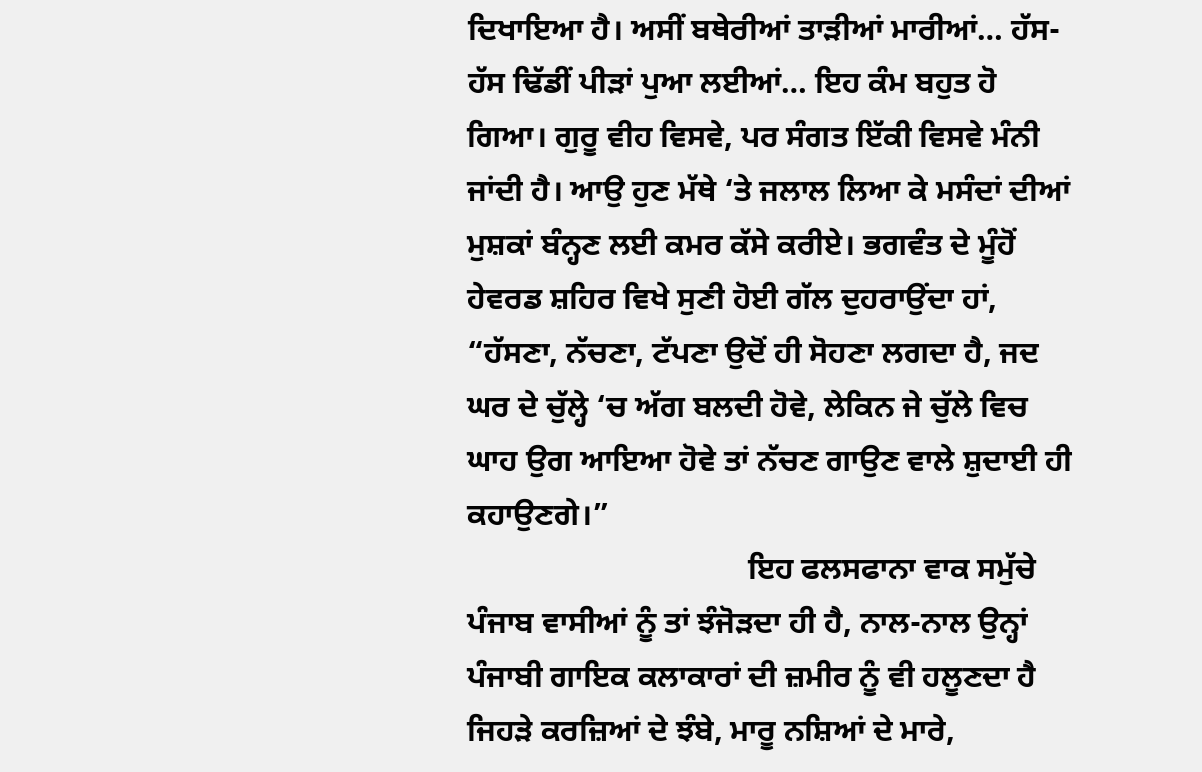ਦਿਖਾਇਆ ਹੈ। ਅਸੀਂ ਬਥੇਰੀਆਂ ਤਾੜੀਆਂ ਮਾਰੀਆਂ… ਹੱਸ-ਹੱਸ ਢਿੱਡੀਂ ਪੀੜਾਂ ਪੁਆ ਲਈਆਂ… ਇਹ ਕੰਮ ਬਹੁਤ ਹੋ ਗਿਆ। ਗੁਰੂ ਵੀਹ ਵਿਸਵੇ, ਪਰ ਸੰਗਤ ਇੱਕੀ ਵਿਸਵੇ ਮੰਨੀ ਜਾਂਦੀ ਹੈ। ਆਉ ਹੁਣ ਮੱਥੇ ‘ਤੇ ਜਲਾਲ ਲਿਆ ਕੇ ਮਸੰਦਾਂ ਦੀਆਂ ਮੁਸ਼ਕਾਂ ਬੰਨ੍ਹਣ ਲਈ ਕਮਰ ਕੱਸੇ ਕਰੀਏ। ਭਗਵੰਤ ਦੇ ਮੂੰਹੋਂ ਹੇਵਰਡ ਸ਼ਹਿਰ ਵਿਖੇ ਸੁਣੀ ਹੋਈ ਗੱਲ ਦੁਹਰਾਉਂਦਾ ਹਾਂ, “ਹੱਸਣਾ, ਨੱਚਣਾ, ਟੱਪਣਾ ਉਦੋਂ ਹੀ ਸੋਹਣਾ ਲਗਦਾ ਹੈ, ਜਦ ਘਰ ਦੇ ਚੁੱਲ੍ਹੇ ‘ਚ ਅੱਗ ਬਲਦੀ ਹੋਵੇ, ਲੇਕਿਨ ਜੇ ਚੁੱਲੇ ਵਿਚ ਘਾਹ ਉਗ ਆਇਆ ਹੋਵੇ ਤਾਂ ਨੱਚਣ ਗਾਉਣ ਵਾਲੇ ਸ਼ੁਦਾਈ ਹੀ ਕਹਾਉਣਗੇ।”
                                    ਇਹ ਫਲਸਫਾਨਾ ਵਾਕ ਸਮੁੱਚੇ ਪੰਜਾਬ ਵਾਸੀਆਂ ਨੂੰ ਤਾਂ ਝੰਜੋੜਦਾ ਹੀ ਹੈ, ਨਾਲ-ਨਾਲ ਉਨ੍ਹਾਂ ਪੰਜਾਬੀ ਗਾਇਕ ਕਲਾਕਾਰਾਂ ਦੀ ਜ਼ਮੀਰ ਨੂੰ ਵੀ ਹਲੂਣਦਾ ਹੈ ਜਿਹੜੇ ਕਰਜ਼ਿਆਂ ਦੇ ਝੰਬੇ, ਮਾਰੂ ਨਸ਼ਿਆਂ ਦੇ ਮਾਰੇ,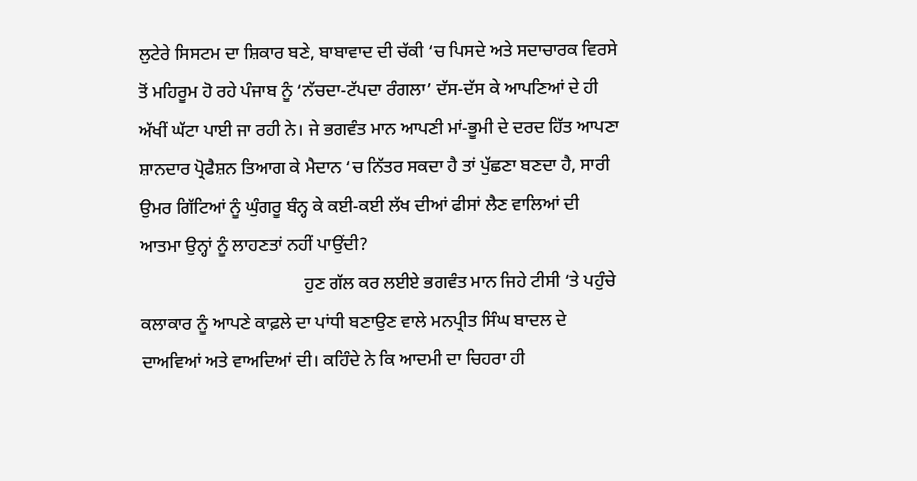ਲੁਟੇਰੇ ਸਿਸਟਮ ਦਾ ਸ਼ਿਕਾਰ ਬਣੇ, ਬਾਬਾਵਾਦ ਦੀ ਚੱਕੀ ‘ਚ ਪਿਸਦੇ ਅਤੇ ਸਦਾਚਾਰਕ ਵਿਰਸੇ ਤੋਂ ਮਹਿਰੂਮ ਹੋ ਰਹੇ ਪੰਜਾਬ ਨੂੰ ‘ਨੱਚਦਾ-ਟੱਪਦਾ ਰੰਗਲਾ’ ਦੱਸ-ਦੱਸ ਕੇ ਆਪਣਿਆਂ ਦੇ ਹੀ ਅੱਖੀਂ ਘੱਟਾ ਪਾਈ ਜਾ ਰਹੀ ਨੇ। ਜੇ ਭਗਵੰਤ ਮਾਨ ਆਪਣੀ ਮਾਂ-ਭੂਮੀ ਦੇ ਦਰਦ ਹਿੱਤ ਆਪਣਾ ਸ਼ਾਨਦਾਰ ਪ੍ਰੋਫੈਸ਼ਨ ਤਿਆਗ ਕੇ ਮੈਦਾਨ ‘ਚ ਨਿੱਤਰ ਸਕਦਾ ਹੈ ਤਾਂ ਪੁੱਛਣਾ ਬਣਦਾ ਹੈ, ਸਾਰੀ ਉਮਰ ਗਿੱਟਿਆਂ ਨੂੰ ਘੁੰਗਰੂ ਬੰਨ੍ਹ ਕੇ ਕਈ-ਕਈ ਲੱਖ ਦੀਆਂ ਫੀਸਾਂ ਲੈਣ ਵਾਲਿਆਂ ਦੀ ਆਤਮਾ ਉਨ੍ਹਾਂ ਨੂੰ ਲਾਹਣਤਾਂ ਨਹੀਂ ਪਾਉਂਦੀ?
                                     ਹੁਣ ਗੱਲ ਕਰ ਲਈਏ ਭਗਵੰਤ ਮਾਨ ਜਿਹੇ ਟੀਸੀ ‘ਤੇ ਪਹੁੰਚੇ ਕਲਾਕਾਰ ਨੂੰ ਆਪਣੇ ਕਾਫ਼ਲੇ ਦਾ ਪਾਂਧੀ ਬਣਾਉਣ ਵਾਲੇ ਮਨਪ੍ਰੀਤ ਸਿੰਘ ਬਾਦਲ ਦੇ ਦਾਅਵਿਆਂ ਅਤੇ ਵਾਅਦਿਆਂ ਦੀ। ਕਹਿੰਦੇ ਨੇ ਕਿ ਆਦਮੀ ਦਾ ਚਿਹਰਾ ਹੀ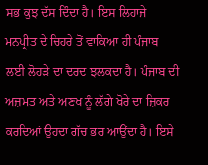ਸਭ ਕੁਝ ਦੱਸ ਦਿੰਦਾ ਹੈ। ਇਸ ਲਿਹਾਜੇ ਮਨਪ੍ਰੀਤ ਦੇ ਚਿਹਰੇ ਤੋਂ ਵਾਕਿਆ ਹੀ ਪੰਜਾਬ ਲਈ ਲੋਹੜੇ ਦਾ ਦਰਦ ਝਲਕਦਾ ਹੈ। ਪੰਜਾਬ ਦੀ ਅਜ਼ਮਤ ਅਤੇ ਅਣਖ ਨੂੰ ਲੱਗੇ ਖੋਰੇ ਦਾ ਜ਼ਿਕਰ ਕਰਦਿਆਂ ਉਹਦਾ ਗੱਚ ਭਰ ਆਉਂਦਾ ਹੈ। ਇਸੇ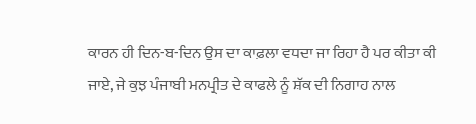ਕਾਰਨ ਹੀ ਦਿਨ-ਬ-ਦਿਨ ਉਸ ਦਾ ਕਾਫ਼ਲਾ ਵਧਦਾ ਜਾ ਰਿਹਾ ਹੈ ਪਰ ਕੀਤਾ ਕੀ ਜਾਏ, ਜੇ ਕੁਝ ਪੰਜਾਬੀ ਮਨਪ੍ਰੀਤ ਦੇ ਕਾਫਲੇ ਨੂੰ ਸ਼ੱਕ ਦੀ ਨਿਗਾਹ ਨਾਲ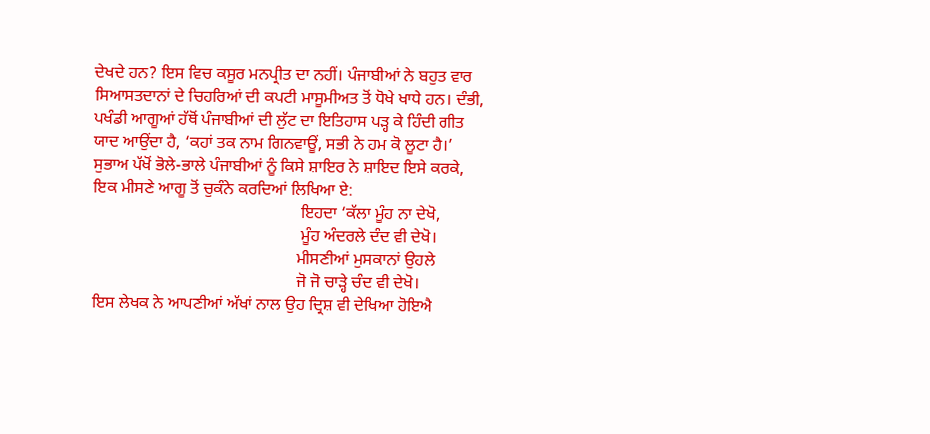ਦੇਖਦੇ ਹਨ? ਇਸ ਵਿਚ ਕਸੂਰ ਮਨਪ੍ਰੀਤ ਦਾ ਨਹੀਂ। ਪੰਜਾਬੀਆਂ ਨੇ ਬਹੁਤ ਵਾਰ ਸਿਆਸਤਦਾਨਾਂ ਦੇ ਚਿਹਰਿਆਂ ਦੀ ਕਪਟੀ ਮਾਸੂਮੀਅਤ ਤੋਂ ਧੋਖੇ ਖਾਧੇ ਹਨ। ਦੰਭੀ, ਪਖੰਡੀ ਆਗੂਆਂ ਹੱਥੋਂ ਪੰਜਾਬੀਆਂ ਦੀ ਲੁੱਟ ਦਾ ਇਤਿਹਾਸ ਪੜ੍ਹ ਕੇ ਹਿੰਦੀ ਗੀਤ ਯਾਦ ਆਉਂਦਾ ਹੈ, ‘ਕਹਾਂ ਤਕ ਨਾਮ ਗਿਨਵਾਊਂ, ਸਭੀ ਨੇ ਹਮ ਕੋ ਲੂਟਾ ਹੈ।’ ਸੁਭਾਅ ਪੱਖੋਂ ਭੋਲੇ-ਭਾਲੇ ਪੰਜਾਬੀਆਂ ਨੂੰ ਕਿਸੇ ਸ਼ਾਇਰ ਨੇ ਸ਼ਾਇਦ ਇਸੇ ਕਰਕੇ, ਇਕ ਮੀਸਣੇ ਆਗੂ ਤੋਂ ਚੁਕੰਨੇ ਕਰਦਿਆਂ ਲਿਖਿਆ ਏ:
                                                  ਇਹਦਾ ‘ਕੱਲਾ ਮੂੰਹ ਨਾ ਦੇਖੋ,
                                                  ਮੂੰਹ ਅੰਦਰਲੇ ਦੰਦ ਵੀ ਦੇਖੋ।
                                                 ਮੀਸਣੀਆਂ ਮੁਸਕਾਨਾਂ ਉਹਲੇ
                                                 ਜੋ ਜੋ ਚਾੜ੍ਹੇ ਚੰਦ ਵੀ ਦੇਖੋ।
ਇਸ ਲੇਖਕ ਨੇ ਆਪਣੀਆਂ ਅੱਖਾਂ ਨਾਲ ਉਹ ਦ੍ਰਿਸ਼ ਵੀ ਦੇਖਿਆ ਹੋਇਐ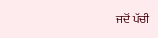ਜਦੋਂ ਪੱਚੀ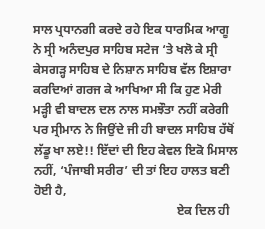ਸਾਲ ਪ੍ਰਧਾਨਗੀ ਕਰਦੇ ਰਹੇ ਇਕ ਧਾਰਮਿਕ ਆਗੂ ਨੇ ਸ੍ਰੀ ਅਨੰਦਪੁਰ ਸਾਹਿਬ ਸਟੇਜ ‘ਤੇ ਖਲੋ ਕੇ ਸ੍ਰੀ ਕੇਸਗੜ੍ਹ ਸਾਹਿਬ ਦੇ ਨਿਸ਼ਾਨ ਸਾਹਿਬ ਵੱਲ ਇਸ਼ਾਰਾ ਕਰਦਿਆਂ ਗਰਜ ਕੇ ਆਖਿਆ ਸੀ ਕਿ ਹੁਣ ਮੇਰੀ ਮੜ੍ਹੀ ਵੀ ਬਾਦਲ ਦਲ ਨਾਲ ਸਮਝੌਤਾ ਨਹੀਂ ਕਰੇਗੀ ਪਰ ਸ੍ਰੀਮਾਨ ਨੇ ਜਿਉਂਦੇ ਜੀ ਹੀ ਬਾਦਲ ਸਾਹਿਬ ਹੱਥੋਂ ਲੱਡੂ ਖਾ ਲਏ!! ਇੱਦਾਂ ਦੀ ਇਹ ਕੇਵਲ ਇਕੋ ਮਿਸਾਲ ਨਹੀਂ, ‘ਪੰਜਾਬੀ ਸਰੀਰ’ ਦੀ ਤਾਂ ਇਹ ਹਾਲਤ ਬਣੀ ਹੋਈ ਹੈ,
                                              ਏਕ ਦਿਲ ਹੀ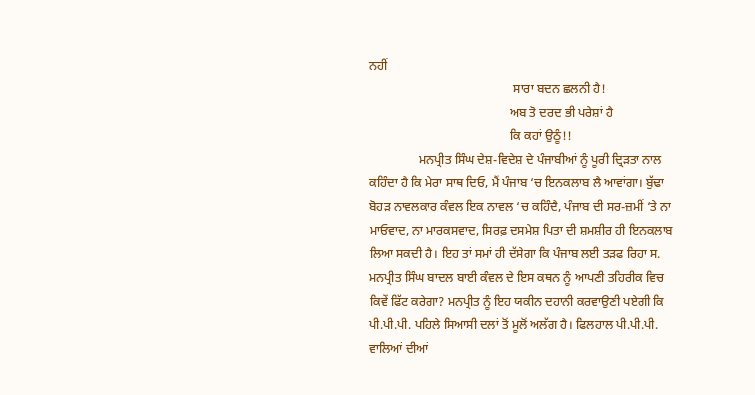ਨਹੀਂ
                                              ਸਾਰਾ ਬਦਨ ਛਲਨੀ ਹੈ!
                                             ਅਬ ਤੋ ਦਰਦ ਭੀ ਪਰੇਸ਼ਾਂ ਹੈ
                                             ਕਿ ਕਹਾਂ ਉਠੂੰ!!
                ਮਨਪ੍ਰੀਤ ਸਿੰਘ ਦੇਸ਼-ਵਿਦੇਸ਼ ਦੇ ਪੰਜਾਬੀਆਂ ਨੂੰ ਪੂਰੀ ਦ੍ਰਿੜਤਾ ਨਾਲ ਕਹਿੰਦਾ ਹੈ ਕਿ ਮੇਰਾ ਸਾਥ ਦਿਓ, ਮੈਂ ਪੰਜਾਬ ‘ਚ ਇਨਕਲਾਬ ਲੈ ਆਵਾਂਗਾ। ਬੁੱਢਾ ਬੋਹੜ ਨਾਵਲਕਾਰ ਕੰਵਲ ਇਕ ਨਾਵਲ ‘ਚ ਕਹਿੰਦੈ, ਪੰਜਾਬ ਦੀ ਸਰ-ਜ਼ਮੀਂ ‘ਤੇ ਨਾ ਮਾਓਵਾਦ, ਨਾ ਮਾਰਕਸਵਾਦ, ਸਿਰਫ਼ ਦਸਮੇਸ਼ ਪਿਤਾ ਦੀ ਸ਼ਮਸ਼ੀਰ ਹੀ ਇਨਕਲਾਬ ਲਿਆ ਸਕਦੀ ਹੈ। ਇਹ ਤਾਂ ਸਮਾਂ ਹੀ ਦੱਸੇਗਾ ਕਿ ਪੰਜਾਬ ਲਈ ਤੜਫ ਰਿਹਾ ਸ. ਮਨਪ੍ਰੀਤ ਸਿੰਘ ਬਾਦਲ ਬਾਈ ਕੰਵਲ ਦੇ ਇਸ ਕਥਨ ਨੂੰ ਆਪਣੀ ਤਹਿਰੀਕ ਵਿਚ ਕਿਵੇਂ ਫਿੱਟ ਕਰੇਗਾ? ਮਨਪ੍ਰੀਤ ਨੂੰ ਇਹ ਯਕੀਨ ਦਹਾਨੀ ਕਰਵਾਉਣੀ ਪਏਗੀ ਕਿ ਪੀ.ਪੀ.ਪੀ. ਪਹਿਲੇ ਸਿਆਸੀ ਦਲਾਂ ਤੋਂ ਮੂਲੋਂ ਅਲੱਗ ਹੈ। ਫਿਲਹਾਲ ਪੀ.ਪੀ.ਪੀ. ਵਾਲਿਆਂ ਦੀਆਂ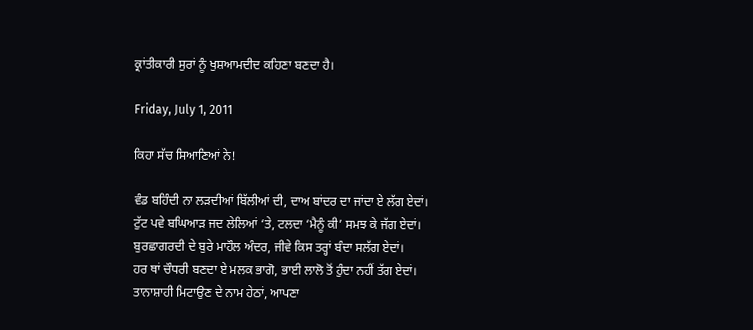ਕ੍ਰਾਂਤੀਕਾਰੀ ਸੁਰਾਂ ਨੂੰ ਖੁਸ਼ਆਮਦੀਦ ਕਹਿਣਾ ਬਣਦਾ ਹੈ।

Friday, July 1, 2011

ਕਿਹਾ ਸੱਚ ਸਿਆਣਿਆਂ ਨੇ!

ਵੰਡ ਬਹਿੰਦੀ ਨਾ ਲੜਦੀਆਂ ਬਿੱਲੀਆਂ ਦੀ, ਦਾਅ ਬਾਂਦਰ ਦਾ ਜਾਂਦਾ ਏ ਲੱਗ ਏਦਾਂ।
ਟੁੱਟ ਪਵੇ ਬਘਿਆੜ ਜਦ ਲੇਲਿਆਂ ‘ਤੇ, ਟਲਦਾ ‘ਮੈਨੂੰ ਕੀ’ ਸਮਝ ਕੇ ਜੱਗ ਏਦਾਂ।
ਬੁਰਛਾਗਰਦੀ ਦੇ ਬੁਰੇ ਮਾਹੌਲ ਅੰਦਰ, ਜੀਵੇ ਕਿਸ ਤਰ੍ਹਾਂ ਬੰਦਾ ਸਲੱਗ ਏਦਾਂ।
ਹਰ ਥਾਂ ਚੌਧਰੀ ਬਣਦਾ ਏ ਮਲਕ ਭਾਗੋ, ਭਾਈ ਲਾਲੋ ਤੋਂ ਹੁੰਦਾ ਨਹੀਂ ਤੱਗ ਏਦਾਂ।
ਤਾਨਾਸ਼ਾਹੀ ਮਿਟਾਉਣ ਦੇ ਨਾਮ ਹੇਠਾਂ, ਆਪਣਾ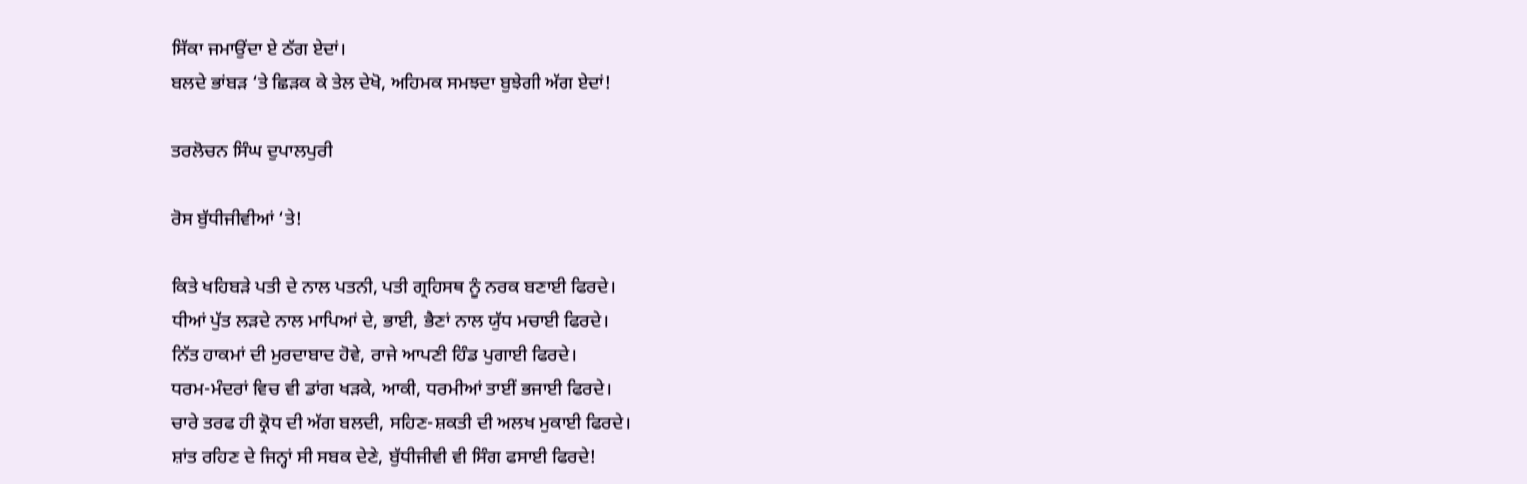ਸਿੱਕਾ ਜਮਾਉਂਦਾ ਏ ਠੱਗ ਏਦਾਂ।
ਬਲਦੇ ਭਾਂਬੜ ‘ਤੇ ਛਿੜਕ ਕੇ ਤੇਲ ਦੇਖੋ, ਅਹਿਮਕ ਸਮਝਦਾ ਬੁਝੇਗੀ ਅੱਗ ਏਦਾਂ!

ਤਰਲੋਚਨ ਸਿੰਘ ਦੁਪਾਲਪੁਰੀ

ਰੋਸ ਬੁੱਧੀਜੀਵੀਆਂ ‘ਤੇ!

ਕਿਤੇ ਖਹਿਬੜੇ ਪਤੀ ਦੇ ਨਾਲ ਪਤਨੀ, ਪਤੀ ਗ੍ਰਹਿਸਥ ਨੂੰ ਨਰਕ ਬਣਾਈ ਫਿਰਦੇ।
ਧੀਆਂ ਪੁੱਤ ਲੜਦੇ ਨਾਲ ਮਾਪਿਆਂ ਦੇ, ਭਾਈ, ਭੈਣਾਂ ਨਾਲ ਯੁੱਧ ਮਚਾਈ ਫਿਰਦੇ।
ਨਿੱਤ ਹਾਕਮਾਂ ਦੀ ਮੁਰਦਾਬਾਦ ਹੋਵੇ, ਰਾਜੇ ਆਪਣੀ ਹਿੰਡ ਪੁਗਾਈ ਫਿਰਦੇ।
ਧਰਮ-ਮੰਦਰਾਂ ਵਿਚ ਵੀ ਡਾਂਗ ਖੜਕੇ, ਆਕੀ, ਧਰਮੀਆਂ ਤਾਈਂ ਭਜਾਈ ਫਿਰਦੇ।
ਚਾਰੇ ਤਰਫ ਹੀ ਕ੍ਰੋਧ ਦੀ ਅੱਗ ਬਲਦੀ, ਸਹਿਣ-ਸ਼ਕਤੀ ਦੀ ਅਲਖ ਮੁਕਾਈ ਫਿਰਦੇ।
ਸ਼ਾਂਤ ਰਹਿਣ ਦੇ ਜਿਨ੍ਹਾਂ ਸੀ ਸਬਕ ਦੇਣੇ, ਬੁੱਧੀਜੀਵੀ ਵੀ ਸਿੰਗ ਫਸਾਈ ਫਿਰਦੇ!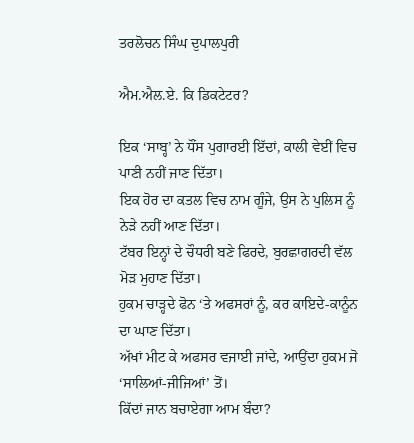ਤਰਲੋਚਨ ਸਿੰਘ ਦੁਪਾਲਪੁਰੀ

ਐਮ.ਐਲ.ਏ. ਕਿ ਡਿਕਟੇਟਰ?

ਇਕ ‘ਸਾਬ੍ਹ’ ਨੇ ਧੌਂਸ ਪੁਗਾਰਈ ਇੱਦਾਂ, ਕਾਲੀ ਵੇਈਂ ਵਿਚ ਪਾਣੀ ਨਹੀਂ ਜਾਣ ਦਿੱਤਾ।
ਇਕ ਹੋਰ ਦਾ ਕਤਲ ਵਿਚ ਨਾਮ ਗੂੰਜੇ, ਉਸ ਨੇ ਪੁਲਿਸ ਨੂੰ ਨੇੜੇ ਨਹੀਂ ਆਣ ਦਿੱਤਾ।
ਟੱਬਰ ਇਨ੍ਹਾਂ ਦੇ ਚੌਧਰੀ ਬਣੇ ਫਿਰਦੇ, ਬੁਰਛਾਗਰਦੀ ਵੱਲ ਮੋੜ ਮੁਹਾਣ ਦਿੱਤਾ।
ਹੁਕਮ ਚਾੜ੍ਹਦੇ ਫੋਨ ‘ਤੇ ਅਫਸਰਾਂ ਨੂੰ, ਕਰ ਕਾਇਦੇ-ਕਾਨੂੰਨ ਦਾ ਘਾਣ ਦਿੱਤਾ।
ਅੱਖਾਂ ਮੀਟ ਕੇ ਅਫਸਰ ਵਜਾਈ ਜਾਂਦੇ, ਆਉਂਦਾ ਹੁਕਮ ਜੋ ‘ਸਾਲਿਆਂ-ਜੀਜਿਆਂ’ ਤੋਂ।
ਕਿੱਦਾਂ ਜਾਨ ਬਚਾਏਗਾ ਆਮ ਬੰਦਾ?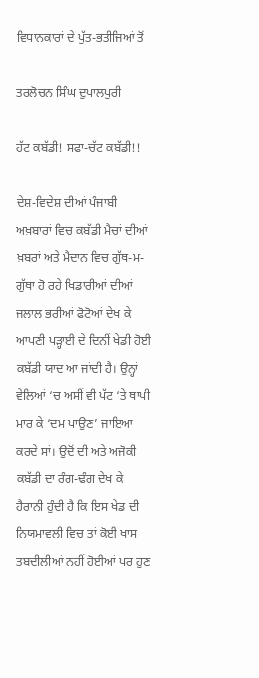ਵਿਧਾਨਕਾਰਾਂ ਦੇ ਪੁੱਤ-ਭਤੀਜਿਆਂ ਤੋਂ

ਤਰਲੋਚਨ ਸਿੰਘ ਦੁਪਾਲਪੁਰੀ

ਹੱਟ ਕਬੱਡੀ! ਸਫਾ-ਚੱਟ ਕਬੱਡੀ!!

ਦੇਸ਼-ਵਿਦੇਸ਼ ਦੀਆਂ ਪੰਜਾਬੀ ਅਖ਼ਬਾਰਾਂ ਵਿਚ ਕਬੱਡੀ ਮੈਚਾਂ ਦੀਆਂ ਖ਼ਬਰਾਂ ਅਤੇ ਮੈਦਾਨ ਵਿਚ ਗੁੱਥ-ਮ-ਗੁੱਥਾ ਹੋ ਰਹੇ ਖਿਡਾਰੀਆਂ ਦੀਆਂ ਜਲਾਲ ਭਰੀਆਂ ਫੋਟੋਆਂ ਦੇਖ ਕੇ ਆਪਣੀ ਪੜ੍ਹਾਈ ਦੇ ਦਿਨੀਂ ਖੇਡੀ ਹੋਈ ਕਬੱਡੀ ਯਾਦ ਆ ਜਾਂਦੀ ਹੈ। ਉਨ੍ਹਾਂ ਵੇਲਿਆਂ ‘ਚ ਅਸੀਂ ਵੀ ਪੱਟ ‘ਤੇ ਥਾਪੀ ਮਾਰ ਕੇ ‘ਦਮ ਪਾਉਣ’ ਜਾਇਆ ਕਰਦੇ ਸਾਂ। ਉਦੋਂ ਦੀ ਅਤੇ ਅਜੋਕੀ ਕਬੱਡੀ ਦਾ ਰੰਗ-ਢੰਗ ਦੇਖ ਕੇ ਹੈਰਾਨੀ ਹੁੰਦੀ ਹੈ ਕਿ ਇਸ ਖੇਡ ਦੀ ਨਿਯਮਾਵਲੀ ਵਿਚ ਤਾਂ ਕੋਈ ਖਾਸ ਤਬਦੀਲੀਆਂ ਨਹੀਂ ਹੋਈਆਂ ਪਰ ਹੁਣ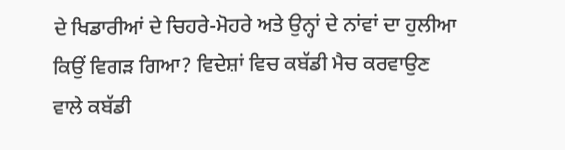ਦੇ ਖਿਡਾਰੀਆਂ ਦੇ ਚਿਹਰੇ-ਮੋਹਰੇ ਅਤੇ ਉਨ੍ਹਾਂ ਦੇ ਨਾਂਵਾਂ ਦਾ ਹੁਲੀਆ ਕਿਉਂ ਵਿਗੜ ਗਿਆ? ਵਿਦੇਸ਼ਾਂ ਵਿਚ ਕਬੱਡੀ ਮੈਚ ਕਰਵਾਉਣ ਵਾਲੇ ਕਬੱਡੀ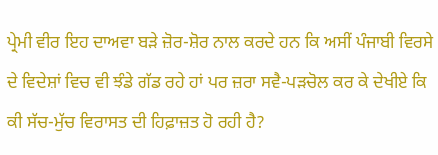ਪ੍ਰੇਮੀ ਵੀਰ ਇਹ ਦਾਅਵਾ ਬੜੇ ਜ਼ੋਰ-ਸ਼ੋਰ ਨਾਲ ਕਰਦੇ ਹਨ ਕਿ ਅਸੀਂ ਪੰਜਾਬੀ ਵਿਰਸੇ ਦੇ ਵਿਦੇਸ਼ਾਂ ਵਿਚ ਵੀ ਝੰਡੇ ਗੱਡ ਰਹੇ ਹਾਂ ਪਰ ਜ਼ਰਾ ਸਵੈ-ਪੜਚੋਲ ਕਰ ਕੇ ਦੇਖੀਏ ਕਿ ਕੀ ਸੱਚ-ਮੁੱਚ ਵਿਰਾਸਤ ਦੀ ਹਿਫ਼ਾਜ਼ਤ ਹੋ ਰਹੀ ਹੈ?